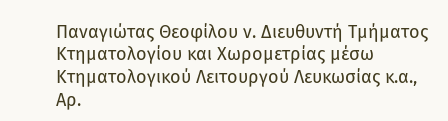Παναγιώτας Θεοφίλου ν. Διευθυντή Τμήματος Κτηματολογίου και Χωρομετρίας μέσω Κτηματολογικού Λειτουργού Λευκωσίας κ.α., Αρ.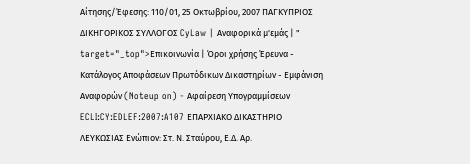Αίτησης/Έφεσης: 110/01, 25 Οκτωβρίου, 2007 ΠΑΓΚΥΠΡΙΟΣ ΔΙΚΗΓΟΡΙΚΟΣ ΣΥΛΛΟΓΟΣ CyLaw | Αναφορικά μ'εμάς | " target="_top">Επικοινωνία | Όροι χρήσης Έρευνα - Κατάλογος Αποφάσεων Πρωτόδικων Δικαστηρίων - Εμφάνιση Αναφορών (Noteup on) - Αφαίρεση Υπογραμμίσεων ECLI:CY:EDLEF:2007:A107 ΕΠΑΡΧΙΑΚΟ ΔΙΚΑΣΤΗΡΙΟ ΛΕΥΚΩΣΙΑΣ Ενώπιον: Στ. Ν. Σταύρου, Ε.Δ. Αρ.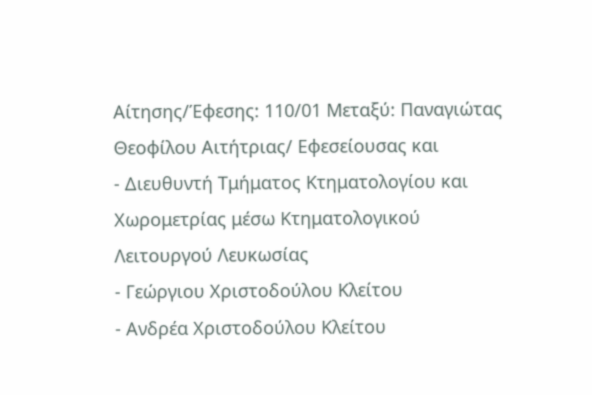Αίτησης/Έφεσης: 110/01 Μεταξύ: Παναγιώτας Θεοφίλου Αιτήτριας/ Εφεσείουσας και
- Διευθυντή Τμήματος Κτηματολογίου και Χωρομετρίας μέσω Κτηματολογικού Λειτουργού Λευκωσίας
- Γεώργιου Χριστοδούλου Κλείτου
- Ανδρέα Χριστοδούλου Κλείτου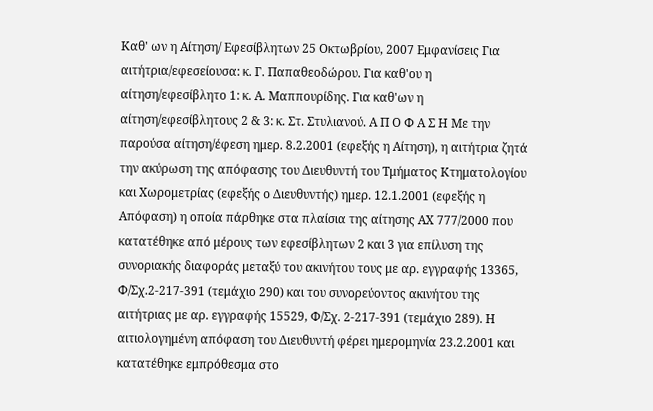Καθ' ων η Αίτηση/ Εφεσίβλητων 25 Οκτωβρίου, 2007 Εμφανίσεις Για αιτήτρια/εφεσείουσα: κ. Γ. Παπαθεοδώρου. Για καθ'ου η αίτηση/εφεσίβλητο 1: κ. Α. Μαππουρίδης. Για καθ'ων η αίτηση/εφεσίβλητους 2 & 3: κ. Στ. Στυλιανού. Α Π Ο Φ Α Σ Η Με την παρούσα αίτηση/έφεση ημερ. 8.2.2001 (εφεξής η Αίτηση), η αιτήτρια ζητά την ακύρωση της απόφασης του Διευθυντή του Τμήματος Κτηματολογίου και Χωρομετρίας (εφεξής ο Διευθυντής) ημερ. 12.1.2001 (εφεξής η Απόφαση) η οποία πάρθηκε στα πλαίσια της αίτησης ΑΧ 777/2000 που κατατέθηκε από μέρους των εφεσίβλητων 2 και 3 για επίλυση της συνοριακής διαφοράς μεταξύ του ακινήτου τους με αρ. εγγραφής 13365, Φ/Σχ.2-217-391 (τεμάχιο 290) και του συνορεύοντος ακινήτου της αιτήτριας με αρ. εγγραφής 15529, Φ/Σχ. 2-217-391 (τεμάχιο 289). Η αιτιολογημένη απόφαση του Διευθυντή φέρει ημερομηνία 23.2.2001 και κατατέθηκε εμπρόθεσμα στο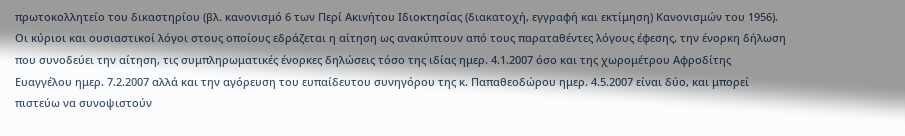πρωτοκολλητείο του δικαστηρίου (βλ. κανονισμό 6 των Περί Ακινήτου Ιδιοκτησίας (διακατοχή, εγγραφή και εκτίμηση) Κανονισμών του 1956). Οι κύριοι και ουσιαστικοί λόγοι στους οποίους εδράζεται η αίτηση ως ανακύπτουν από τους παραταθέντες λόγους έφεσης, την ένορκη δήλωση που συνοδεύει την αίτηση, τις συμπληρωματικές ένορκες δηλώσεις τόσο της ιδίας ημερ. 4.1.2007 όσο και της χωρομέτρου Αφροδίτης Ευαγγέλου ημερ. 7.2.2007 αλλά και την αγόρευση του ευπαίδευτου συνηγόρου της κ. Παπαθεοδώρου ημερ. 4.5.2007 είναι δύο, και μπορεί πιστεύω να συνοψιστούν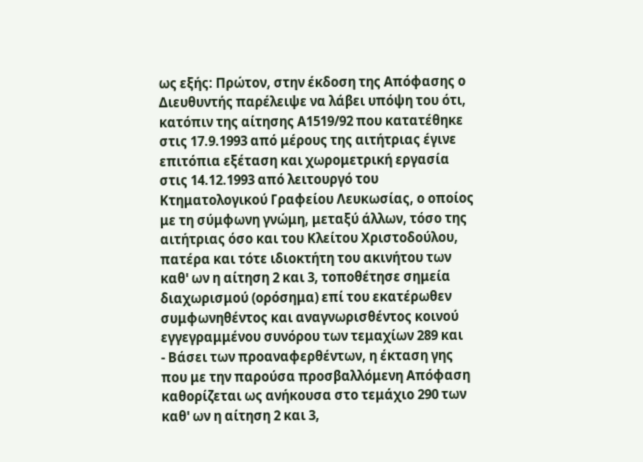ως εξής: Πρώτον, στην έκδοση της Απόφασης ο Διευθυντής παρέλειψε να λάβει υπόψη του ότι, κατόπιν της αίτησης Α1519/92 που κατατέθηκε στις 17.9.1993 από μέρους της αιτήτριας έγινε επιτόπια εξέταση και χωρομετρική εργασία στις 14.12.1993 από λειτουργό του Κτηματολογικού Γραφείου Λευκωσίας, ο οποίος με τη σύμφωνη γνώμη, μεταξύ άλλων, τόσο της αιτήτριας όσο και του Κλείτου Χριστοδούλου, πατέρα και τότε ιδιοκτήτη του ακινήτου των καθ' ων η αίτηση 2 και 3, τοποθέτησε σημεία διαχωρισμού (ορόσημα) επί του εκατέρωθεν συμφωνηθέντος και αναγνωρισθέντος κοινού εγγεγραμμένου συνόρου των τεμαχίων 289 και
- Βάσει των προαναφερθέντων, η έκταση γης που με την παρούσα προσβαλλόμενη Απόφαση καθορίζεται ως ανήκουσα στο τεμάχιο 290 των καθ' ων η αίτηση 2 και 3,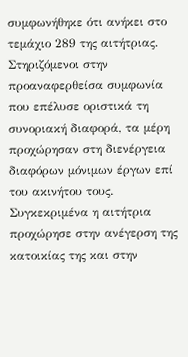συμφωνήθηκε ότι ανήκει στο τεμάχιο 289 της αιτήτριας. Στηριζόμενοι στην προαναφερθείσα συμφωνία που επέλυσε οριστικά τη συνοριακή διαφορά, τα μέρη προχώρησαν στη διενέργεια διαφόρων μόνιμων έργων επί του ακινήτου τους. Συγκεκριμένα η αιτήτρια προχώρησε στην ανέγερση της κατοικίας της και στην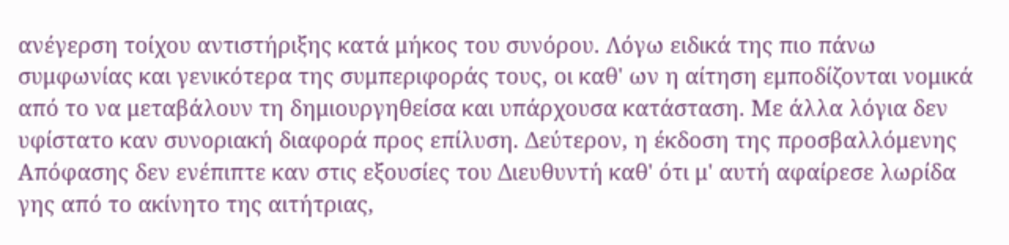ανέγερση τοίχου αντιστήριξης κατά μήκος του συνόρου. Λόγω ειδικά της πιο πάνω συμφωνίας και γενικότερα της συμπεριφοράς τους, οι καθ' ων η αίτηση εμποδίζονται νομικά από το να μεταβάλουν τη δημιουργηθείσα και υπάρχουσα κατάσταση. Με άλλα λόγια δεν υφίστατο καν συνοριακή διαφορά προς επίλυση. Δεύτερον, η έκδοση της προσβαλλόμενης Απόφασης δεν ενέπιπτε καν στις εξουσίες του Διευθυντή καθ' ότι μ' αυτή αφαίρεσε λωρίδα γης από το ακίνητο της αιτήτριας,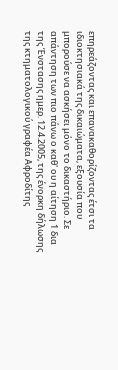επηρεάζοντας και επανακαθορίζοντας έτσι τα ιδιοκτησιακά της δικαιώματα, εξουσία που μπορούσε να ασκήσει μόνο το δικαστήριο. Σε απάντηση των πιο πάνω ο καθ' ου η αίτηση 1 δια της Ένστασης ημερ. 12.4.2005, της ένορκη δήλωσης της κτηματολογικού γραφέα Αφροδίτης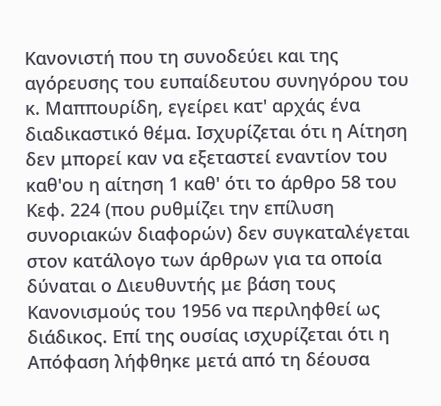Κανονιστή που τη συνοδεύει και της αγόρευσης του ευπαίδευτου συνηγόρου του κ. Μαππουρίδη, εγείρει κατ' αρχάς ένα διαδικαστικό θέμα. Ισχυρίζεται ότι η Αίτηση δεν μπορεί καν να εξεταστεί εναντίον του καθ'ου η αίτηση 1 καθ' ότι το άρθρο 58 του Κεφ. 224 (που ρυθμίζει την επίλυση συνοριακών διαφορών) δεν συγκαταλέγεται στον κατάλογο των άρθρων για τα οποία δύναται ο Διευθυντής με βάση τους Κανονισμούς του 1956 να περιληφθεί ως διάδικος. Επί της ουσίας ισχυρίζεται ότι η Απόφαση λήφθηκε μετά από τη δέουσα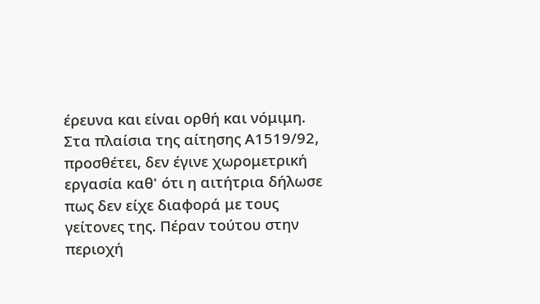έρευνα και είναι ορθή και νόμιμη. Στα πλαίσια της αίτησης Α1519/92, προσθέτει, δεν έγινε χωρομετρική εργασία καθ' ότι η αιτήτρια δήλωσε πως δεν είχε διαφορά με τους γείτονες της. Πέραν τούτου στην περιοχή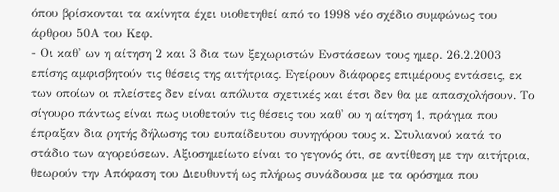όπου βρίσκονται τα ακίνητα έχει υιοθετηθεί από το 1998 νέο σχέδιο συμφώνως του άρθρου 50Α του Κεφ.
- Οι καθ' ων η αίτηση 2 και 3 δια των ξεχωριστών Ενστάσεων τους ημερ. 26.2.2003 επίσης αμφισβητούν τις θέσεις της αιτήτριας. Εγείρουν διάφορες επιμέρους εντάσεις, εκ των οποίων οι πλείστες δεν είναι απόλυτα σχετικές και έτσι δεν θα με απασχολήσουν. Το σίγουρο πάντως είναι πως υιοθετούν τις θέσεις του καθ' ου η αίτηση 1, πράγμα που έπραξαν δια ρητής δήλωσης του ευπαίδευτου συνηγόρου τους κ. Στυλιανού κατά το στάδιο των αγορεύσεων. Αξιοσημείωτο είναι το γεγονός ότι, σε αντίθεση με την αιτήτρια, θεωρούν την Απόφαση του Διευθυντή ως πλήρως συνάδουσα με τα ορόσημα που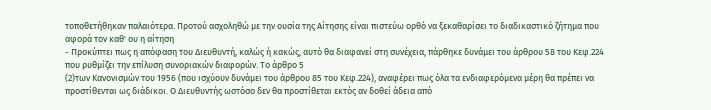τοποθετήθηκαν παλαιότερα. Προτού ασχοληθώ με την ουσία της Αίτησης είναι πιστεύω ορθό να ξεκαθαρίσει το διαδικαστικό ζήτημα που αφορά τον καθ' ου η αίτηση
- Προκύπτει πως η απόφαση του Διευθυντή, καλώς ή κακώς, αυτό θα διαφανεί στη συνέχεια, πάρθηκε δυνάμει του άρθρου 58 του Κεφ.224 που ρυθμίζει την επίλυση συνοριακών διαφορών. Το άρθρο 5
(2)των Κανονισμών του 1956 (που ισχύουν δυνάμει του άρθρου 85 του Κεφ.224), αναφέρει πως όλα τα ενδιαφερόμενα μέρη θα πρέπει να προστίθενται ως διάδικοι. Ο Διευθυντής ωστόσο δεν θα προστίθεται εκτός αν δοθεί άδεια από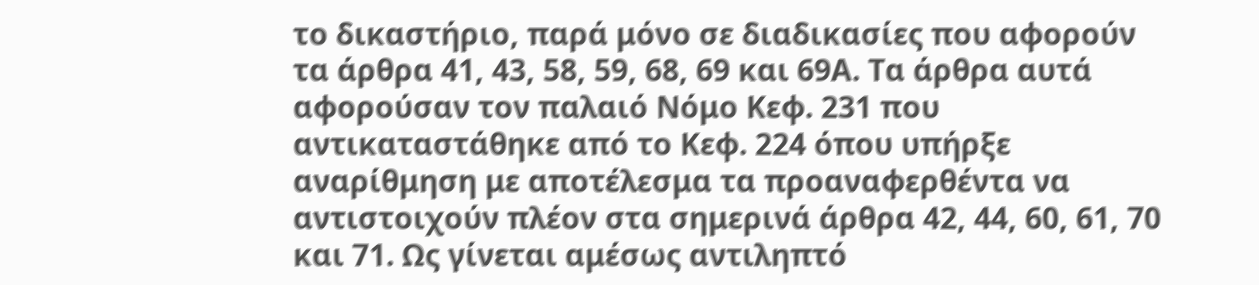το δικαστήριο, παρά μόνο σε διαδικασίες που αφορούν τα άρθρα 41, 43, 58, 59, 68, 69 και 69Α. Τα άρθρα αυτά αφορούσαν τον παλαιό Νόμο Κεφ. 231 που αντικαταστάθηκε από το Κεφ. 224 όπου υπήρξε αναρίθμηση με αποτέλεσμα τα προαναφερθέντα να αντιστοιχούν πλέον στα σημερινά άρθρα 42, 44, 60, 61, 70 και 71. Ως γίνεται αμέσως αντιληπτό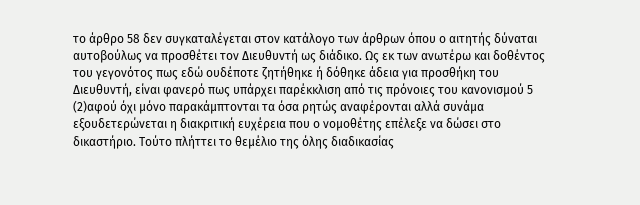το άρθρο 58 δεν συγκαταλέγεται στον κατάλογο των άρθρων όπου ο αιτητής δύναται αυτοβούλως να προσθέτει τον Διευθυντή ως διάδικο. Ως εκ των ανωτέρω και δοθέντος του γεγονότος πως εδώ ουδέποτε ζητήθηκε ή δόθηκε άδεια για προσθήκη του Διευθυντή, είναι φανερό πως υπάρχει παρέκκλιση από τις πρόνοιες του κανονισμού 5
(2)αφού όχι μόνο παρακάμπτονται τα όσα ρητώς αναφέρονται αλλά συνάμα εξουδετερώνεται η διακριτική ευχέρεια που ο νομοθέτης επέλεξε να δώσει στο δικαστήριο. Τούτο πλήττει το θεμέλιο της όλης διαδικασίας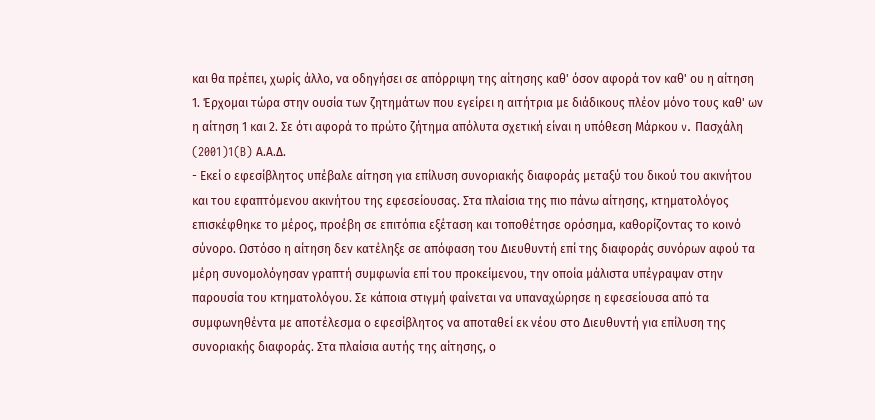και θα πρέπει, χωρίς άλλο, να οδηγήσει σε απόρριψη της αίτησης καθ' όσον αφορά τον καθ' ου η αίτηση 1. Έρχομαι τώρα στην ουσία των ζητημάτων που εγείρει η αιτήτρια με διάδικους πλέον μόνο τους καθ' ων η αίτηση 1 και 2. Σε ότι αφορά το πρώτο ζήτημα απόλυτα σχετική είναι η υπόθεση Μάρκου v. Πασχάλη
(2001)1(B) Α.Α.Δ.
- Εκεί ο εφεσίβλητος υπέβαλε αίτηση για επίλυση συνοριακής διαφοράς μεταξύ του δικού του ακινήτου και του εφαπτόμενου ακινήτου της εφεσείουσας. Στα πλαίσια της πιο πάνω αίτησης, κτηματολόγος επισκέφθηκε το μέρος, προέβη σε επιτόπια εξέταση και τοποθέτησε ορόσημα, καθορίζοντας το κοινό σύνορο. Ωστόσο η αίτηση δεν κατέληξε σε απόφαση του Διευθυντή επί της διαφοράς συνόρων αφού τα μέρη συνομολόγησαν γραπτή συμφωνία επί του προκείμενου, την οποία μάλιστα υπέγραψαν στην παρουσία του κτηματολόγου. Σε κάποια στιγμή φαίνεται να υπαναχώρησε η εφεσείουσα από τα συμφωνηθέντα με αποτέλεσμα ο εφεσίβλητος να αποταθεί εκ νέου στο Διευθυντή για επίλυση της συνοριακής διαφοράς. Στα πλαίσια αυτής της αίτησης, ο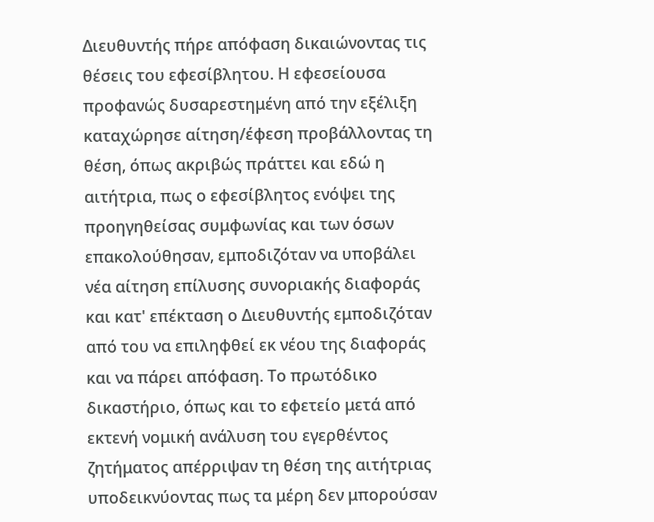Διευθυντής πήρε απόφαση δικαιώνοντας τις θέσεις του εφεσίβλητου. Η εφεσείουσα προφανώς δυσαρεστημένη από την εξέλιξη καταχώρησε αίτηση/έφεση προβάλλοντας τη θέση, όπως ακριβώς πράττει και εδώ η αιτήτρια, πως ο εφεσίβλητος ενόψει της προηγηθείσας συμφωνίας και των όσων επακολούθησαν, εμποδιζόταν να υποβάλει νέα αίτηση επίλυσης συνοριακής διαφοράς και κατ' επέκταση ο Διευθυντής εμποδιζόταν από του να επιληφθεί εκ νέου της διαφοράς και να πάρει απόφαση. Το πρωτόδικο δικαστήριο, όπως και το εφετείο μετά από εκτενή νομική ανάλυση του εγερθέντος ζητήματος απέρριψαν τη θέση της αιτήτριας υποδεικνύοντας πως τα μέρη δεν μπορούσαν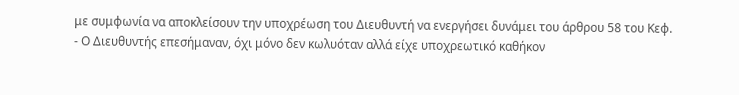με συμφωνία να αποκλείσουν την υποχρέωση του Διευθυντή να ενεργήσει δυνάμει του άρθρου 58 του Κεφ.
- Ο Διευθυντής επεσήμαναν, όχι μόνο δεν κωλυόταν αλλά είχε υποχρεωτικό καθήκον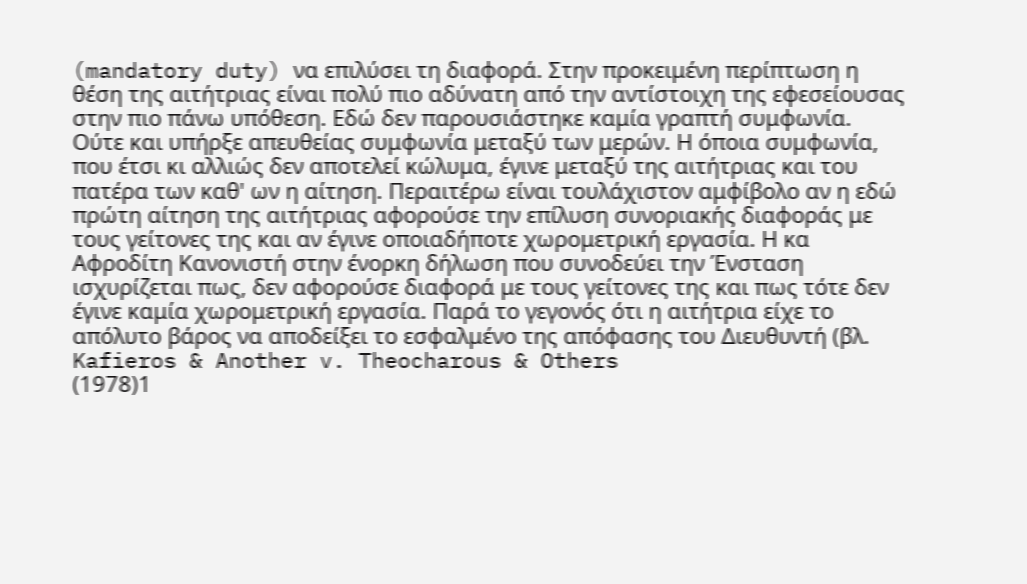(mandatory duty) να επιλύσει τη διαφορά. Στην προκειμένη περίπτωση η θέση της αιτήτριας είναι πολύ πιο αδύνατη από την αντίστοιχη της εφεσείουσας στην πιο πάνω υπόθεση. Εδώ δεν παρουσιάστηκε καμία γραπτή συμφωνία. Ούτε και υπήρξε απευθείας συμφωνία μεταξύ των μερών. Η όποια συμφωνία, που έτσι κι αλλιώς δεν αποτελεί κώλυμα, έγινε μεταξύ της αιτήτριας και του πατέρα των καθ' ων η αίτηση. Περαιτέρω είναι τουλάχιστον αμφίβολο αν η εδώ πρώτη αίτηση της αιτήτριας αφορούσε την επίλυση συνοριακής διαφοράς με τους γείτονες της και αν έγινε οποιαδήποτε χωρομετρική εργασία. Η κα Αφροδίτη Κανονιστή στην ένορκη δήλωση που συνοδεύει την Ένσταση ισχυρίζεται πως, δεν αφορούσε διαφορά με τους γείτονες της και πως τότε δεν έγινε καμία χωρομετρική εργασία. Παρά το γεγονός ότι η αιτήτρια είχε το απόλυτο βάρος να αποδείξει το εσφαλμένο της απόφασης του Διευθυντή (βλ. Kafieros & Another v. Theocharous & Others
(1978)1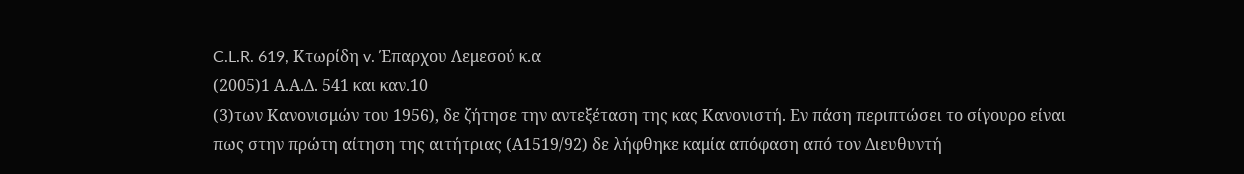C.L.R. 619, Κτωρίδη v. Έπαρχου Λεμεσού κ.α
(2005)1 Α.Α.Δ. 541 και καν.10
(3)των Κανονισμών του 1956), δε ζήτησε την αντεξέταση της κας Κανονιστή. Εν πάση περιπτώσει το σίγουρο είναι πως στην πρώτη αίτηση της αιτήτριας (Α1519/92) δε λήφθηκε καμία απόφαση από τον Διευθυντή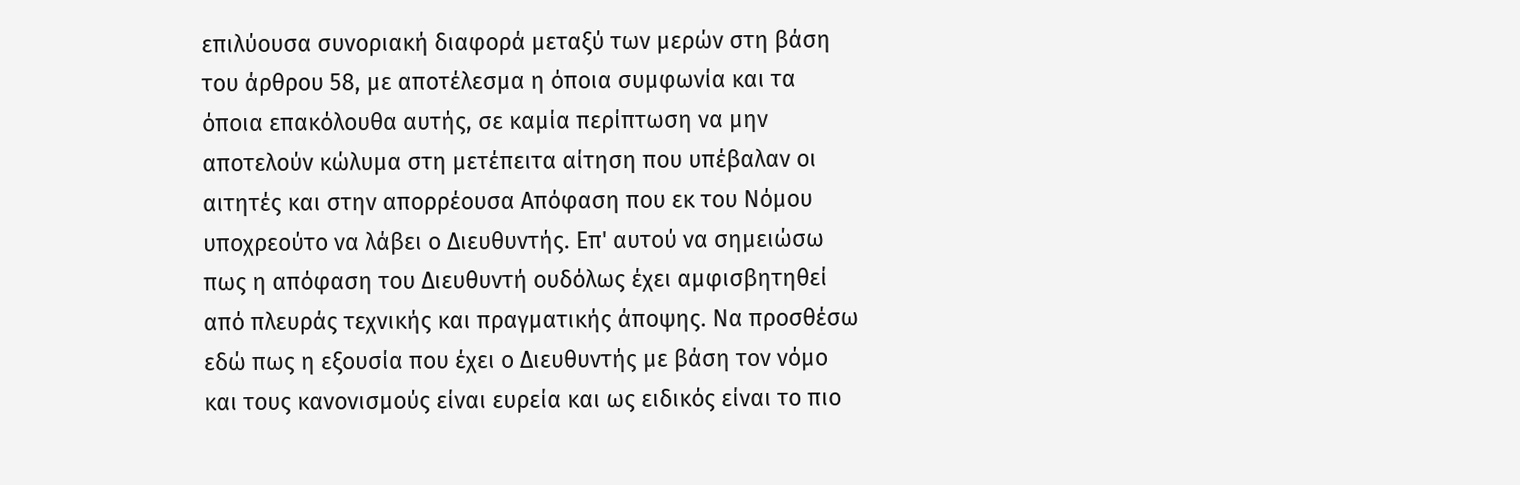επιλύουσα συνοριακή διαφορά μεταξύ των μερών στη βάση του άρθρου 58, με αποτέλεσμα η όποια συμφωνία και τα όποια επακόλουθα αυτής, σε καμία περίπτωση να μην αποτελούν κώλυμα στη μετέπειτα αίτηση που υπέβαλαν οι αιτητές και στην απορρέουσα Απόφαση που εκ του Νόμου υποχρεούτο να λάβει ο Διευθυντής. Επ' αυτού να σημειώσω πως η απόφαση του Διευθυντή ουδόλως έχει αμφισβητηθεί από πλευράς τεχνικής και πραγματικής άποψης. Να προσθέσω εδώ πως η εξουσία που έχει ο Διευθυντής με βάση τον νόμο και τους κανονισμούς είναι ευρεία και ως ειδικός είναι το πιο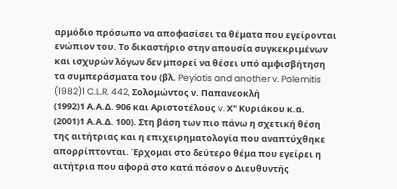αρμόδιο πρόσωπο να αποφασίσει τα θέματα που εγείρονται ενώπιον του. Το δικαστήριο στην απουσία συγκεκριμένων και ισχυρών λόγων δεν μπορεί να θέσει υπό αμφισβήτηση τα συμπεράσματα του (βλ. Peyiotis and another v. Polemitis
(1982)1 C.L.R. 442, Σολομώντος ν. Παπανεοκλή
(1992)1 Α.Α.Δ. 906 και Αριστοτέλους v. Χ" Κυριάκου κ.α.
(2001)1 Α.Α.Δ. 100). Στη βάση των πιο πάνω η σχετική θέση της αιτήτριας και η επιχειρηματολογία που αναπτύχθηκε απορρίπτονται. Έρχομαι στο δεύτερο θέμα που εγείρει η αιτήτρια που αφορά στο κατά πόσον ο Διευθυντής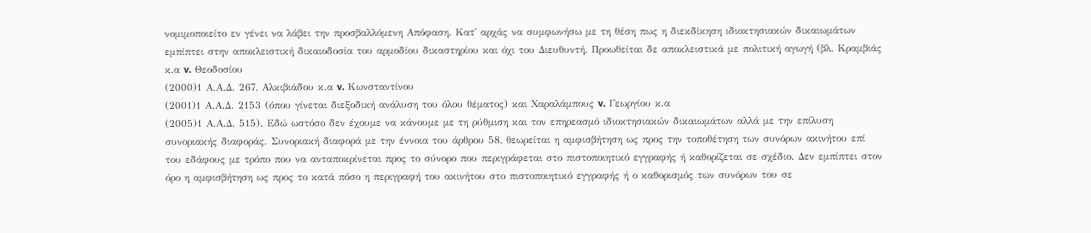νομιμοποιείτο εν γένει να λάβει την προσβαλλόμενη Απόφαση. Κατ' αρχάς να συμφωνήσω με τη θέση πως η διεκδίκηση ιδιοκτησιακών δικαιωμάτων εμπίπτει στην αποκλειστική δικαιοδοσία του αρμοδίου δικαστηρίου και όχι του Διευθυντή. Προωθείται δε αποκλειστικά με πολιτική αγωγή (βλ. Κραμβιάς κ.α v. Θεοδοσίου
(2000)1 Α.Α.Δ. 267, Αλκιβιάδου κ.α v. Κωνσταντίνου
(2001)1 Α.Α.Δ. 2153 (όπου γίνεται διεξοδική ανάλυση του όλου θέματος) και Χαραλάμπους v. Γεωργίου κ.α
(2005)1 Α.Α.Δ. 515). Εδώ ωστόσο δεν έχουμε να κάνουμε με τη ρύθμιση και τον επηρεασμό ιδιοκτησιακών δικαιωμάτων αλλά με την επίλυση συνοριακής διαφοράς. Συνοριακή διαφορά με την έννοια του άρθρου 58, θεωρείται η αμφισβήτηση ως προς την τοποθέτηση των συνόρων ακινήτου επί του εδάφους με τρόπο που να ανταποκρίνεται προς το σύνορο που περιγράφεται στο πιστοποιητικό εγγραφής ή καθορίζεται σε σχέδιο. Δεν εμπίπτει στον όρο η αμφισβήτηση ως προς το κατά πόσο η περιγραφή του ακινήτου στο πιστοποιητικό εγγραφής ή ο καθορισμός των συνόρων του σε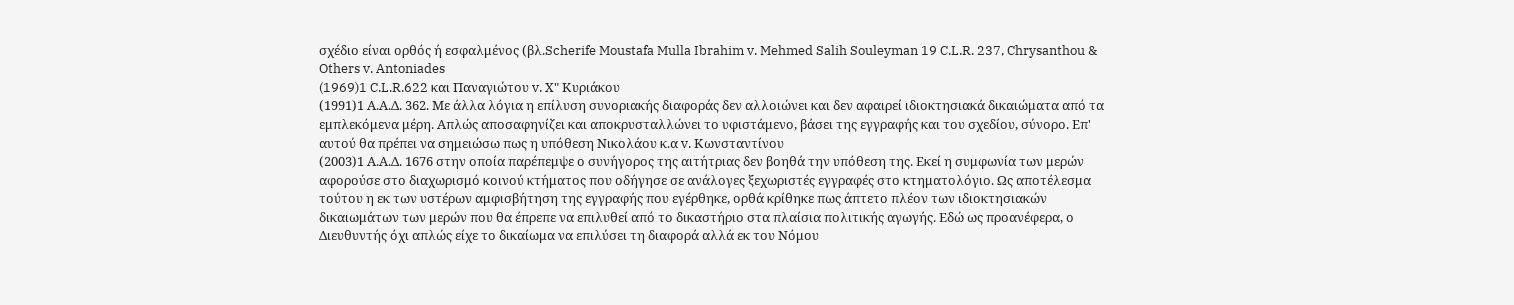σχέδιο είναι ορθός ή εσφαλμένος (βλ.Scherife Moustafa Mulla Ibrahim v. Mehmed Salih Souleyman 19 C.L.R. 237, Chrysanthou & Others v. Antoniades
(1969)1 C.L.R.622 και Παναγιώτου v. Χ" Κυριάκου
(1991)1 Α.Α.Δ. 362. Με άλλα λόγια η επίλυση συνοριακής διαφοράς δεν αλλοιώνει και δεν αφαιρεί ιδιοκτησιακά δικαιώματα από τα εμπλεκόμενα μέρη. Απλώς αποσαφηνίζει και αποκρυσταλλώνει το υφιστάμενο, βάσει της εγγραφής και του σχεδίου, σύνορο. Επ' αυτού θα πρέπει να σημειώσω πως η υπόθεση Νικολάου κ.α v. Κωνσταντίνου
(2003)1 Α.Α.Δ. 1676 στην οποία παρέπεμψε ο συνήγορος της αιτήτριας δεν βοηθά την υπόθεση της. Εκεί η συμφωνία των μερών αφορούσε στο διαχωρισμό κοινού κτήματος που οδήγησε σε ανάλογες ξεχωριστές εγγραφές στο κτηματολόγιο. Ως αποτέλεσμα τούτου η εκ των υστέρων αμφισβήτηση της εγγραφής που εγέρθηκε, ορθά κρίθηκε πως άπτετο πλέον των ιδιοκτησιακών δικαιωμάτων των μερών που θα έπρεπε να επιλυθεί από το δικαστήριο στα πλαίσια πολιτικής αγωγής. Εδώ ως προανέφερα, ο Διευθυντής όχι απλώς είχε το δικαίωμα να επιλύσει τη διαφορά αλλά εκ του Νόμου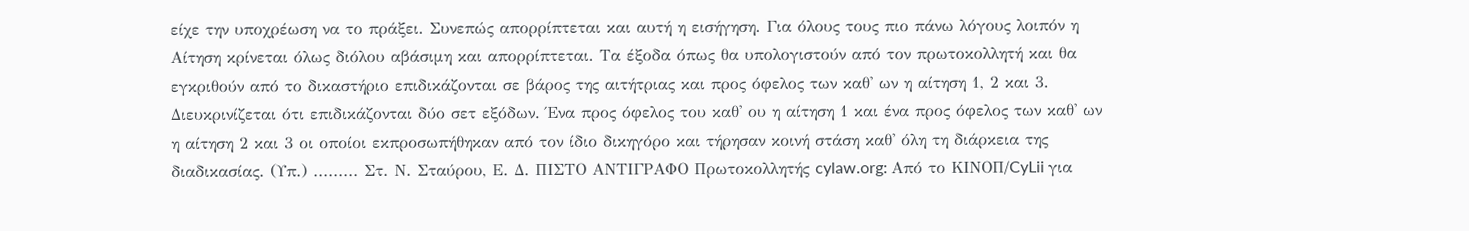είχε την υποχρέωση να το πράξει. Συνεπώς απορρίπτεται και αυτή η εισήγηση. Για όλους τους πιο πάνω λόγους λοιπόν η Αίτηση κρίνεται όλως διόλου αβάσιμη και απορρίπτεται. Τα έξοδα όπως θα υπολογιστούν από τον πρωτοκολλητή και θα εγκριθούν από το δικαστήριο επιδικάζονται σε βάρος της αιτήτριας και προς όφελος των καθ' ων η αίτηση 1, 2 και 3. Διευκρινίζεται ότι επιδικάζονται δύο σετ εξόδων. Ένα προς όφελος του καθ' ου η αίτηση 1 και ένα προς όφελος των καθ' ων η αίτηση 2 και 3 οι οποίοι εκπροσωπήθηκαν από τον ίδιο δικηγόρο και τήρησαν κοινή στάση καθ' όλη τη διάρκεια της διαδικασίας. (Υπ.) ......... Στ. Ν. Σταύρου, Ε. Δ. ΠΙΣΤΟ ΑΝΤΙΓΡΑΦΟ Πρωτοκολλητής cylaw.org: Από το ΚΙΝOΠ/CyLii για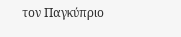τον Παγκύπριο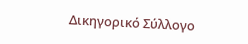Δικηγορικό Σύλλογο